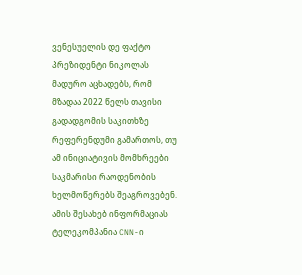ვენესუელის დე ფაქტო პრეზიდენტი ნიკოლას მადურო აცხადებს, რომ მზადაა 2022 წელს თავისი გადადგომის საკითხზე რეფერენდუმი გამართოს, თუ ამ ინიციატივის მომხრეები საკმარისი რაოდენობის ხელმოწერებს შეაგროვებენ. ამის შესახებ ინფორმაციას ტელეკომპანია CNN-ი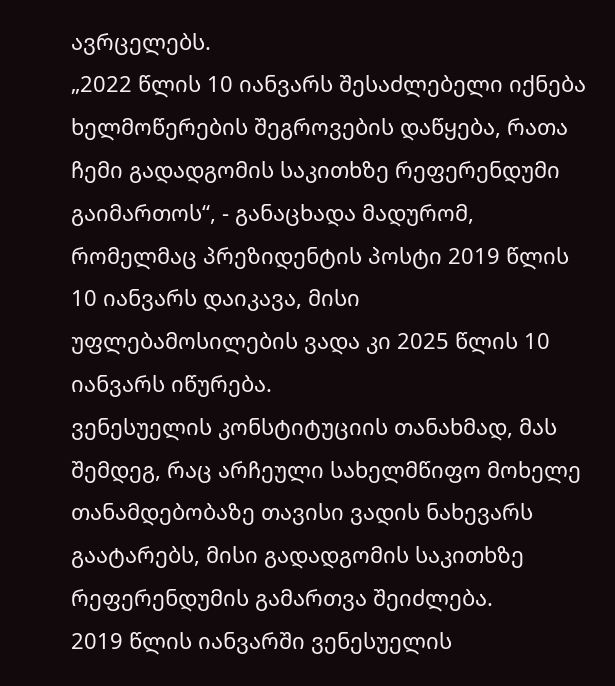ავრცელებს.
„2022 წლის 10 იანვარს შესაძლებელი იქნება ხელმოწერების შეგროვების დაწყება, რათა ჩემი გადადგომის საკითხზე რეფერენდუმი გაიმართოს“, - განაცხადა მადურომ, რომელმაც პრეზიდენტის პოსტი 2019 წლის 10 იანვარს დაიკავა, მისი უფლებამოსილების ვადა კი 2025 წლის 10 იანვარს იწურება.
ვენესუელის კონსტიტუციის თანახმად, მას შემდეგ, რაც არჩეული სახელმწიფო მოხელე თანამდებობაზე თავისი ვადის ნახევარს გაატარებს, მისი გადადგომის საკითხზე რეფერენდუმის გამართვა შეიძლება.
2019 წლის იანვარში ვენესუელის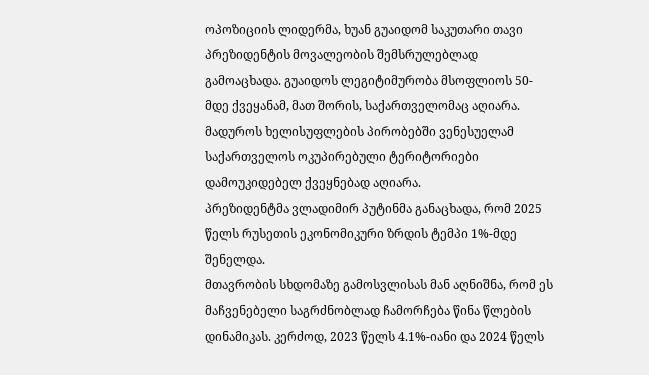ოპოზიციის ლიდერმა, ხუან გუაიდომ საკუთარი თავი პრეზიდენტის მოვალეობის შემსრულებლად გამოაცხადა. გუაიდოს ლეგიტიმურობა მსოფლიოს 50-მდე ქვეყანამ, მათ შორის, საქართველომაც აღიარა. მადუროს ხელისუფლების პირობებში ვენესუელამ საქართველოს ოკუპირებული ტერიტორიები დამოუკიდებელ ქვეყნებად აღიარა.
პრეზიდენტმა ვლადიმირ პუტინმა განაცხადა, რომ 2025 წელს რუსეთის ეკონომიკური ზრდის ტემპი 1%-მდე შენელდა.
მთავრობის სხდომაზე გამოსვლისას მან აღნიშნა, რომ ეს მაჩვენებელი საგრძნობლად ჩამორჩება წინა წლების დინამიკას. კერძოდ, 2023 წელს 4.1%-იანი და 2024 წელს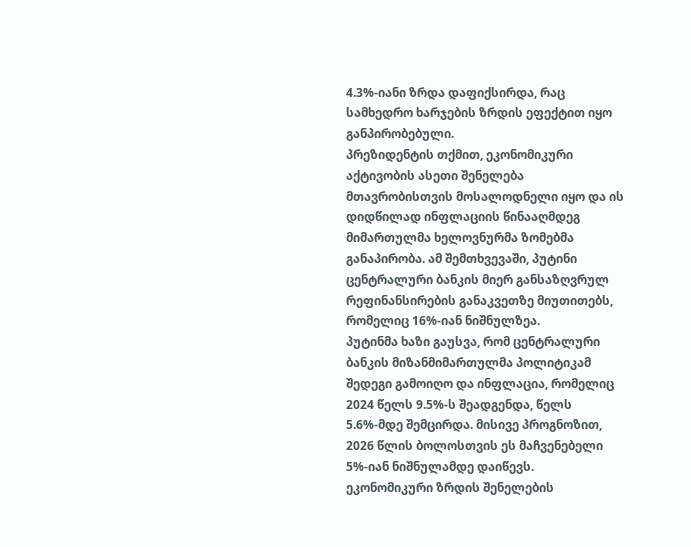4.3%-იანი ზრდა დაფიქსირდა, რაც სამხედრო ხარჯების ზრდის ეფექტით იყო განპირობებული.
პრეზიდენტის თქმით, ეკონომიკური აქტივობის ასეთი შენელება მთავრობისთვის მოსალოდნელი იყო და ის დიდწილად ინფლაციის წინააღმდეგ მიმართულმა ხელოვნურმა ზომებმა განაპირობა. ამ შემთხვევაში, პუტინი ცენტრალური ბანკის მიერ განსაზღვრულ რეფინანსირების განაკვეთზე მიუთითებს, რომელიც 16%-იან ნიშნულზეა.
პუტინმა ხაზი გაუსვა, რომ ცენტრალური ბანკის მიზანმიმართულმა პოლიტიკამ შედეგი გამოიღო და ინფლაცია, რომელიც 2024 წელს 9.5%-ს შეადგენდა, წელს 5.6%-მდე შემცირდა. მისივე პროგნოზით, 2026 წლის ბოლოსთვის ეს მაჩვენებელი 5%-იან ნიშნულამდე დაიწევს.
ეკონომიკური ზრდის შენელების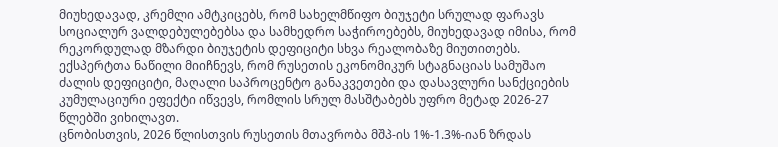მიუხედავად, კრემლი ამტკიცებს, რომ სახელმწიფო ბიუჯეტი სრულად ფარავს სოციალურ ვალდებულებებსა და სამხედრო საჭიროებებს, მიუხედავად იმისა, რომ რეკორდულად მზარდი ბიუჯეტის დეფიციტი სხვა რეალობაზე მიუთითებს.
ექსპერტთა ნაწილი მიიჩნევს, რომ რუსეთის ეკონომიკურ სტაგნაციას სამუშაო ძალის დეფიციტი, მაღალი საპროცენტო განაკვეთები და დასავლური სანქციების კუმულაციური ეფექტი იწვევს, რომლის სრულ მასშტაბებს უფრო მეტად 2026-27 წლებში ვიხილავთ.
ცნობისთვის, 2026 წლისთვის რუსეთის მთავრობა მშპ-ის 1%-1.3%-იან ზრდას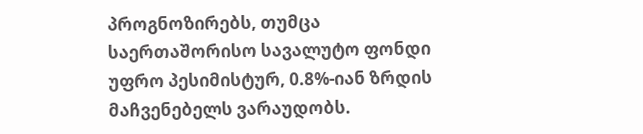პროგნოზირებს, თუმცა საერთაშორისო სავალუტო ფონდი უფრო პესიმისტურ, 0.8%-იან ზრდის მაჩვენებელს ვარაუდობს.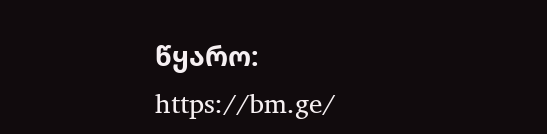წყარო: https://bm.ge/